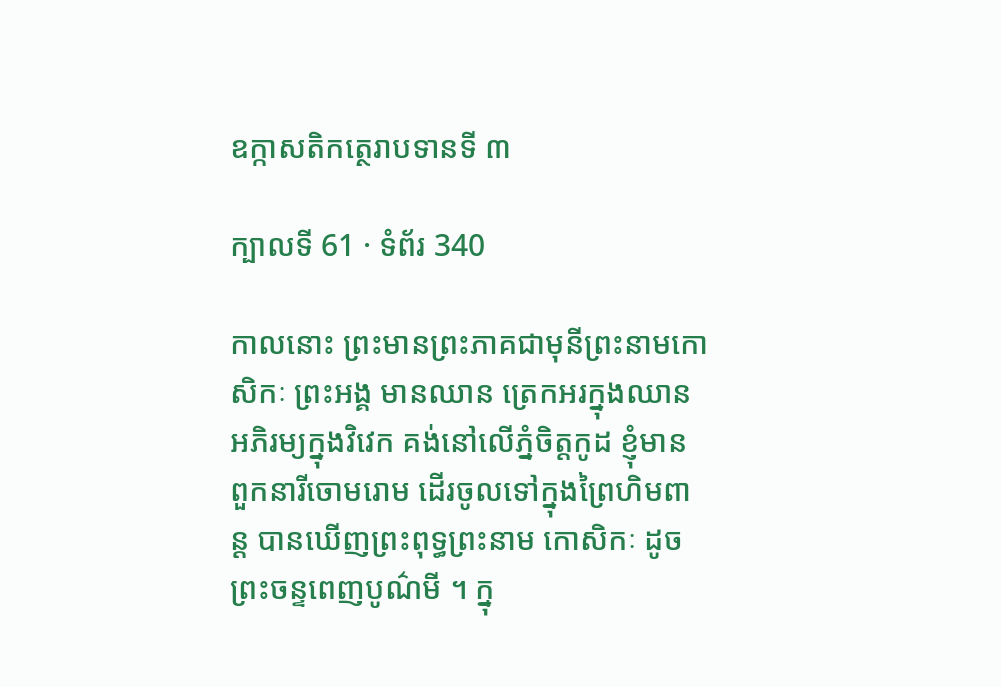ឧក្កាសតិកត្ថេរាបទានទី ៣

ក្បាលទី 61 · ទំព័រ 340

កាលនោះ ព្រះមានព្រះភាគជាមុនីព្រះនាមកោសិកៈ ព្រះអង្គ មានឈាន ត្រេកអរក្នុងឈាន អភិរម្យក្នុងវិវេក គង់នៅលើភ្នំចិត្តកូដ ខ្ញុំមាន ពួកនារីចោមរោម ដើរចូលទៅក្នុងព្រៃហិមពាន្ត បានឃើញព្រះពុទ្ធព្រះនាម កោសិកៈ ដូចព្រះចន្ទពេញបូណ៌មី ។ ក្នុ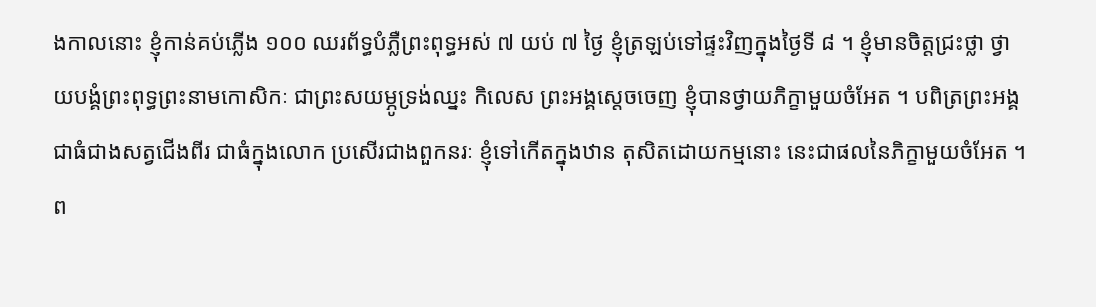ងកាលនោះ ខ្ញុំកាន់គប់ភ្លើង ១០០ ឈរព័ទ្ធបំភ្លឺព្រះពុទ្ធអស់ ៧ យប់ ៧ ថ្ងៃ ខ្ញុំត្រឡប់ទៅផ្ទះវិញក្នុងថ្ងៃទី ៨ ។ ខ្ញុំមានចិត្តជ្រះថ្លា ថ្វាយបង្គំព្រះពុទ្ធព្រះនាមកោសិកៈ ជាព្រះសយម្ភូទ្រង់ឈ្នះ កិលេស ព្រះអង្គស្តេចចេញ ខ្ញុំបានថ្វាយភិក្ខាមួយចំអែត ។ បពិត្រព្រះអង្គ ជាធំជាងសត្វជើងពីរ ជាធំក្នុងលោក ប្រសើរជាងពួកនរៈ ខ្ញុំទៅកើតក្នុងឋាន តុសិតដោយកម្មនោះ នេះជាផលនៃភិក្ខាមួយចំអែត ។ ព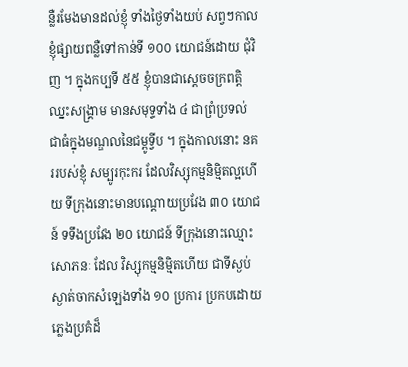ន្លឺរមែងមានដល់ខ្ញុំ ទាំងថ្ងៃទាំងយប់ សព្វៗកាល ខ្ញុំផ្សាយពន្លឺទៅកាន់ទី ១០០ យោជន៍ដោយ ជុំវិញ ។ ក្នុងកប្បទី ៥៥ ខ្ញុំបានជាស្តេចចក្រពត្តិឈ្នះសង្រ្គាម មានសមុទ្ទទាំង ៤ ជាព្រំប្រទល់ ជាធំក្នុងមណ្ឌលនៃជម្ពូទ្វីប ។ ក្នុងកាលនោះ នគររបស់ខ្ញុំ សម្បូរកុះករ ដែលវិស្សុកម្មនិម្មិតល្អហើយ ទីក្រុងនោះមានបណ្តោយប្រវែង ៣០ យោជន៍ ទទឹងប្រវែង ២០ យោជន៍ ទីក្រុងនោះឈ្មោះសោភនៈ ដែល វិស្សុកម្មនិម្មិតហើយ ជាទីស្ងប់ស្ងាត់ចាកសំឡេងទាំង ១០ ប្រការ ប្រកបដោយ ភ្លេងប្រគំដ៏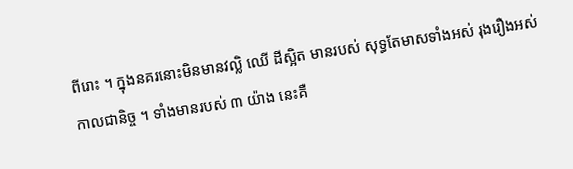ពីរោះ ។ ក្នុងនគរនោះមិនមានវល្លិ ឈើ ដីស្អិត មានរបស់ សុទ្ធតែមាសទាំងអស់ រុងរឿងអស់កាលជានិច្ច ។ ទាំងមានរបស់ ៣ យ៉ាង នេះគឺ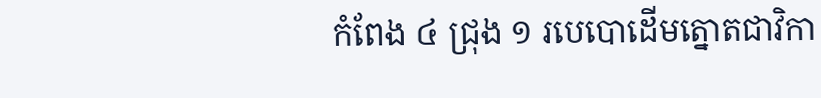កំពែង ៤ ជ្រុង ១ របេបោដើមត្នោតជាវិកា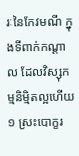រៈនៃកែវមណី ក្នុងទីពាក់កណ្តាល ដែលវិស្សុកម្មនិម្មិតល្អហើយ ១ ស្រះបោក្ខរ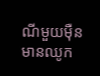ណីមួយម៉ឺន មានឈូក